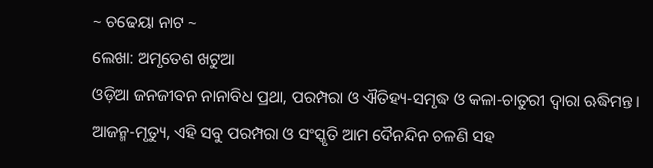~ ଚଢେୟା ନାଟ ~
ଲେଖା: ଅମୃତେଶ ଖଟୁଆ
ଓଡ଼ିଆ ଜନଜୀବନ ନାନାବିଧ ପ୍ରଥା, ପରମ୍ପରା ଓ ଐତିହ୍ୟ-ସମୃଦ୍ଧ ଓ କଳା-ଚାତୁରୀ ଦ୍ଵାରା ଋଦ୍ଧିମନ୍ତ। ଆଜନ୍ମ-ମୃତ୍ୟୁ, ଏହି ସବୁ ପରମ୍ପରା ଓ ସଂସ୍କୃତି ଆମ ଦୈନନ୍ଦିନ ଚଳଣି ସହ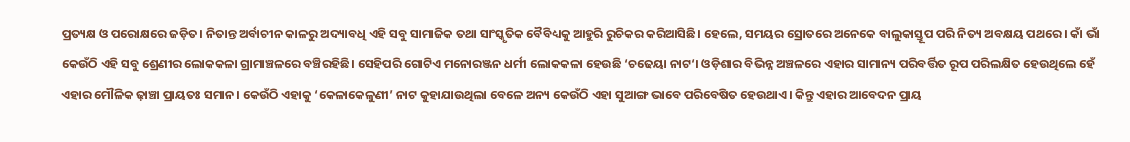ପ୍ରତ୍ୟକ୍ଷ ଓ ପରୋକ୍ଷରେ ଜଡ଼ିତ। ନିତାନ୍ତ ଅର୍ବାଚୀନ କାଳରୁ ଅଦ୍ୟାବଧି ଏହି ସବୁ ସାମାଜିକ ତଥା ସାଂସ୍କୃତିକ ବୈବିଧ୍ୟକୁ ଆହୁରି ରୁଚିକର କରିଆସିଛି। ହେଲେ, ସମୟର ସ୍ରୋତରେ ଅନେକେ ବାଲୁକାସ୍ତୂପ ପରି ନିତ୍ୟ ଅବକ୍ଷୟ ପଥରେ । କାଁ ଭାଁ କେଉଁଠି ଏହି ସବୁ ଶ୍ରେଣୀର ଲୋକକଳା ଗ୍ରାମାଞ୍ଚଳରେ ବଞ୍ଚିରହିଛି। ସେହିପରି ଗୋଟିଏ ମନୋରଞ୍ଜନ ଧର୍ମୀ ଲୋକକଳା ହେଉଛି ‘ଚଢେୟା ନାଟ‘। ଓଡ଼ିଶାର ବିଭିନ୍ନ ଅଞ୍ଚଳରେ ଏହାର ସାମାନ୍ୟ ପରିବର୍ତ୍ତିତ ରୂପ ପରିଲକ୍ଷିତ ହେଉଥିଲେ ହେଁ ଏହାର ମୌଳିକ ଢ଼ାଞ୍ଚା ପ୍ରାୟତଃ ସମାନ। କେଉଁଠି ଏହାକୁ ‘କେଳାକେଳୁଣୀ’ ନାଟ କୁହାଯାଉଥିଲା ବେଳେ ଅନ୍ୟ କେଉଁଠି ଏହା ସୁଆଙ୍ଗ ଭାବେ ପରିବେଷିତ ହେଉଥାଏ। କିନ୍ତୁ ଏହାର ଆବେଦନ ପ୍ରାୟ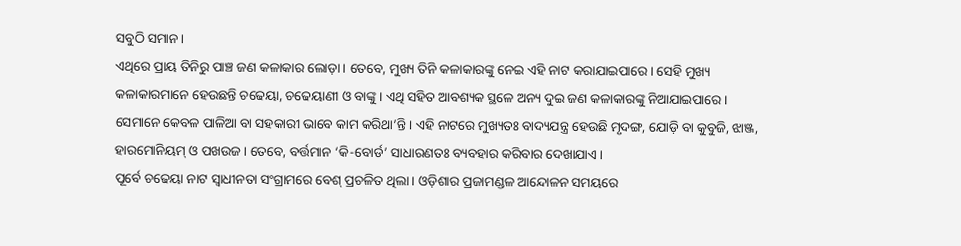ସବୁଠି ସମାନ।
ଏଥିରେ ପ୍ରାୟ ତିନିରୁ ପାଞ୍ଚ ଜଣ କଳାକାର ଲୋଡ଼ା। ତେବେ, ମୁଖ୍ୟ ତିନି କଳାକାରଙ୍କୁ ନେଇ ଏହି ନାଟ କରାଯାଇପାରେ। ସେହି ମୁଖ୍ୟ କଳାକାରମାନେ ହେଉଛନ୍ତି ଚଢେୟା, ଚଢେୟାଣୀ ଓ ବାଙ୍କୁ। ଏଥି ସହିତ ଆବଶ୍ୟକ ସ୍ଥଳେ ଅନ୍ୟ ଦୁଇ ଜଣ କଳାକାରଙ୍କୁ ନିଆଯାଇପାରେ। ସେମାନେ କେବଳ ପାଳିଆ ବା ସହକାରୀ ଭାବେ କାମ କରିଥା’ନ୍ତି। ଏହି ନାଟରେ ମୁଖ୍ୟତଃ ବାଦ୍ୟଯନ୍ତ୍ର ହେଉଛି ମୃଦଙ୍ଗ, ଯୋଡ଼ି ବା କୁବୁଜି, ଝାଞ୍ଜ, ହାରମୋନିୟମ୍ ଓ ପଖଉଜ। ତେବେ, ବର୍ତ୍ତମାନ ‘କି-ବୋର୍ଡ’ ସାଧାରଣତଃ ବ୍ୟବହାର କରିବାର ଦେଖାଯାଏ।
ପୂର୍ବେ ଚଢେୟା ନାଟ ସ୍ଵାଧୀନତା ସଂଗ୍ରାମରେ ବେଶ୍ ପ୍ରଚଳିତ ଥିଲା। ଓଡ଼ିଶାର ପ୍ରଜାମଣ୍ଡଳ ଆନ୍ଦୋଳନ ସମୟରେ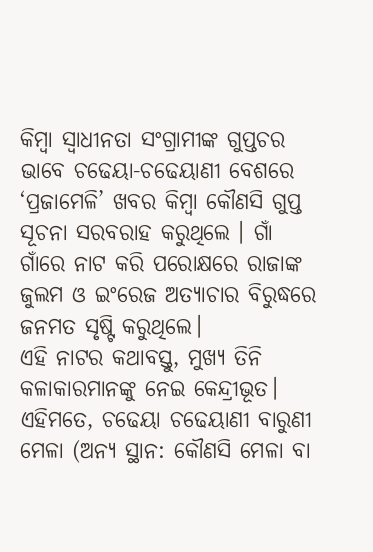କିମ୍ବା ସ୍ଵାଧୀନତା ସଂଗ୍ରାମୀଙ୍କ ଗୁପ୍ତଚର ଭାବେ ଚଢେୟା-ଚଢେୟାଣୀ ବେଶରେ ‘ପ୍ରଜାମେଳି’ ଖବର କିମ୍ବା କୌଣସି ଗୁପ୍ତ ସୂଚନା ସରବରାହ କରୁଥିଲେ । ଗାଁ ଗାଁରେ ନାଟ କରି ପରୋକ୍ଷରେ ରାଜାଙ୍କ ଜୁଲମ ଓ ଇଂରେଜ ଅତ୍ୟାଚାର ବିରୁଦ୍ଧରେ ଜନମତ ସୃଷ୍ଟି କରୁଥିଲେ।
ଏହି ନାଟର କଥାବସ୍ତୁ, ମୁଖ୍ୟ ତିନି କଳାକାରମାନଙ୍କୁ ନେଇ କେନ୍ଦ୍ରୀଭୂତ। ଏହିମତେ, ଚଢେୟା ଚଢେୟାଣୀ ବାରୁଣୀ ମେଳା (ଅନ୍ୟ ସ୍ଥାନ: କୌଣସି ମେଳା ବା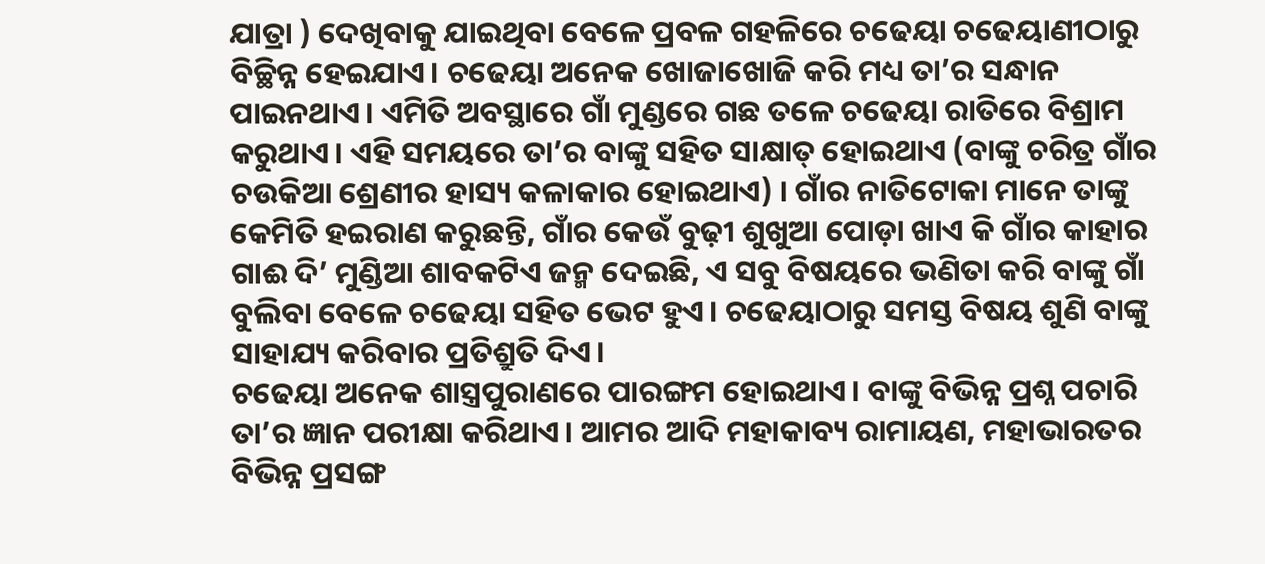ଯାତ୍ରା ) ଦେଖିବାକୁ ଯାଇଥିବା ବେଳେ ପ୍ରବଳ ଗହଳିରେ ଚଢେୟା ଚଢେୟାଣୀଠାରୁ ବିଚ୍ଛିନ୍ନ ହେଇଯାଏ। ଚଢେୟା ଅନେକ ଖୋଜାଖୋଜି କରି ମଧ୍ୟ ତା’ର ସନ୍ଧାନ ପାଇନଥାଏ। ଏମିତି ଅବସ୍ଥାରେ ଗାଁ ମୁଣ୍ଡରେ ଗଛ ତଳେ ଚଢେୟା ରାତିରେ ବିଶ୍ରାମ କରୁଥାଏ। ଏହି ସମୟରେ ତା’ର ବାଙ୍କୁ ସହିତ ସାକ୍ଷାତ୍ ହୋଇଥାଏ (ବାଙ୍କୁ ଚରିତ୍ର ଗାଁର ଚଉକିଆ ଶ୍ରେଣୀର ହାସ୍ୟ କଳାକାର ହୋଇଥାଏ) । ଗାଁର ନାତିଟୋକା ମାନେ ତାଙ୍କୁ କେମିତି ହଇରାଣ କରୁଛନ୍ତି, ଗାଁର କେଉଁ ବୁଢ଼ୀ ଶୁଖୁଆ ପୋଡ଼ା ଖାଏ କି ଗାଁର କାହାର ଗାଈ ଦି’ ମୁଣ୍ଡିଆ ଶାବକଟିଏ ଜନ୍ମ ଦେଇଛି, ଏ ସବୁ ବିଷୟରେ ଭଣିତା କରି ବାଙ୍କୁ ଗାଁ ବୁଲିବା ବେଳେ ଚଢେୟା ସହିତ ଭେଟ ହୁଏ। ଚଢେୟାଠାରୁ ସମସ୍ତ ବିଷୟ ଶୁଣି ବାଙ୍କୁ ସାହାଯ୍ୟ କରିବାର ପ୍ରତିଶ୍ରୁତି ଦିଏ।
ଚଢେୟା ଅନେକ ଶାସ୍ତ୍ରପୁରାଣରେ ପାରଙ୍ଗମ ହୋଇଥାଏ। ବାଙ୍କୁ ବିଭିନ୍ନ ପ୍ରଶ୍ନ ପଚାରି ତା’ର ଜ୍ଞାନ ପରୀକ୍ଷା କରିଥାଏ। ଆମର ଆଦି ମହାକାବ୍ୟ ରାମାୟଣ, ମହାଭାରତର ବିଭିନ୍ନ ପ୍ରସଙ୍ଗ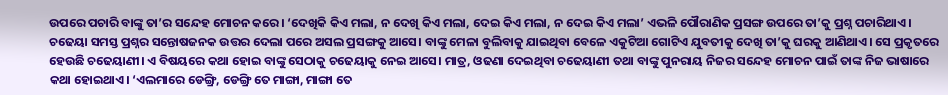ଉପରେ ପଚାରି ବାଙ୍କୁ ତା’ର ସନ୍ଦେହ ମୋଚନ କରେ। ‘ଦେଖିକି କିଏ ମଲା, ନ ଦେଖି କିଏ ମଲା, ଦେଇ କିଏ ମଲା, ନ ଦେଇ କିଏ ମଲା’ ଏଭଳି ପୌରାଣିକ ପ୍ରସଙ୍ଗ ଉପରେ ତା’କୁ ପ୍ରଶ୍ନ ପଚାରିଥାଏ। ଚଢେୟା ସମସ୍ତ ପ୍ରଶ୍ନର ସନ୍ତୋଷଜନକ ଉତ୍ତର ଦେଲା ପରେ ଅସଲ ପ୍ରସଙ୍ଗକୁ ଆସେ। ବାଙ୍କୁ ମେଳା ବୁଲିବାକୁ ଯାଇଥିବା ବେଳେ ଏକୁଟିଆ ଗୋଟିଏ ଯୁବତୀକୁ ଦେଖି ତା’କୁ ଘରକୁ ଆଣିଥାଏ। ସେ ପ୍ରକୃତରେ ହେଉଛି ଚଢେୟାଣୀ। ଏ ବିଷୟରେ କଥା ହୋଇ ବାଙ୍କୁ ସେଠାକୁ ଚଢେୟାକୁ ନେଇ ଆସେ। ମାତ୍ର, ଓଢଣା ଦେଇଥିବା ଚଢେୟାଣୀ ତଥା ବାଙ୍କୁ ପୁନରାୟ ନିଜର ସନ୍ଦେହ ମୋଚନ ପାଇଁ ତାଙ୍କ ନିଜ ଭାଷାରେ କଥା ହୋଇଥାଏ। ‘ଏଲମାରେ ଡେଙ୍ଗ୍ରି, ଡେଙ୍ଗ୍ରି ତେ ମାଙ୍ଗା, ମାଙ୍ଗା ତେ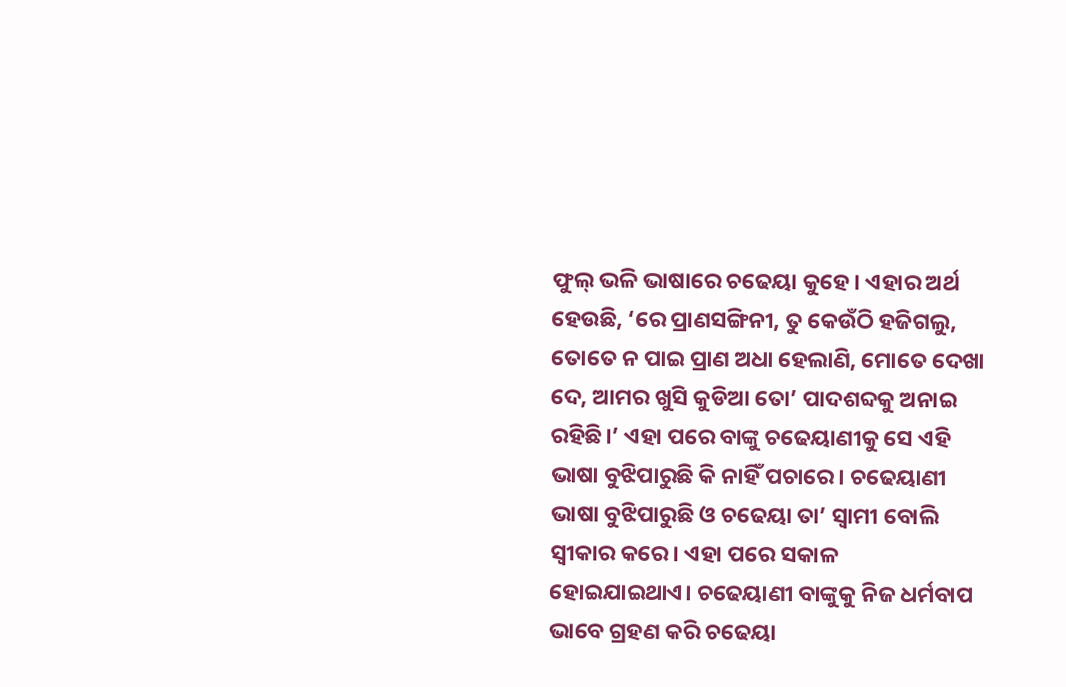ଫୁଲ୍ ଭଳି ଭାଷାରେ ଚଢେୟା କୁହେ। ଏହାର ଅର୍ଥ ହେଉଛି, ‘ରେ ପ୍ରାଣସଙ୍ଗିନୀ, ତୁ କେଉଁଠି ହଜିଗଲୁ, ତୋତେ ନ ପାଇ ପ୍ରାଣ ଅଧା ହେଲାଣି, ମୋତେ ଦେଖା ଦେ, ଆମର ଖୁସି କୁଡିଆ ତୋ’ ପାଦଶବ୍ଦକୁ ଅନାଇ ରହିଛି।’ ଏହା ପରେ ବାଙ୍କୁ ଚଢେୟାଣୀକୁ ସେ ଏହି ଭାଷା ବୁଝିପାରୁଛି କି ନାହିଁ ପଚାରେ। ଚଢେୟାଣୀ ଭାଷା ବୁଝିପାରୁଛି ଓ ଚଢେୟା ତା’ ସ୍ଵାମୀ ବୋଲି ସ୍ଵୀକାର କରେ। ଏହା ପରେ ସକାଳ ହୋଇଯାଇଥାଏ। ଚଢେୟାଣୀ ବାଙ୍କୁକୁ ନିଜ ଧର୍ମବାପ ଭାବେ ଗ୍ରହଣ କରି ଚଢେୟା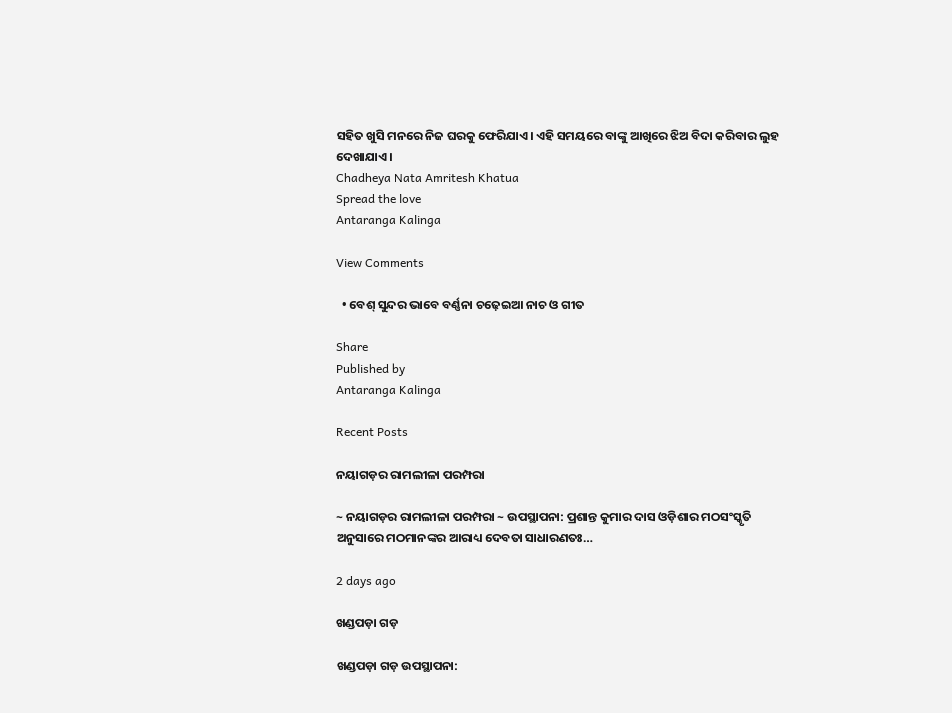ସହିତ ଖୁସି ମନରେ ନିଜ ଘରକୁ ଫେରିଯାଏ। ଏହି ସମୟରେ ବାଙ୍କୁ ଆଖିରେ ଝିଅ ବିଦା କରିବାର ଲୁହ ଦେଖାଯାଏ।
Chadheya Nata Amritesh Khatua
Spread the love
Antaranga Kalinga

View Comments

  • ବେଶ୍ ସୁନ୍ଦର ଭାବେ ବର୍ଣ୍ଣନା ଚଢ଼େଇଆ ନାଚ ଓ ଗୀତ

Share
Published by
Antaranga Kalinga

Recent Posts

ନୟାଗଡ଼ର ରାମଲୀଳା ପରମ୍ପରା

~ ନୟାଗଡ଼ର ରାମଲୀଳା ପରମ୍ପରା ~ ଉପସ୍ଥାପନା: ପ୍ରଶାନ୍ତ କୁମାର ଦାସ ଓଡ଼ିଶାର ମଠସଂସ୍କୃତି ଅନୁସାରେ ମଠମାନଙ୍କର ଆରାଧ୍ୟ ଦେବତା ସାଧାରଣତଃ…

2 days ago

ଖଣ୍ଡପଡ଼ା ଗଡ଼

ଖଣ୍ଡପଡ଼ା ଗଡ଼ ଉପସ୍ଥାପନା: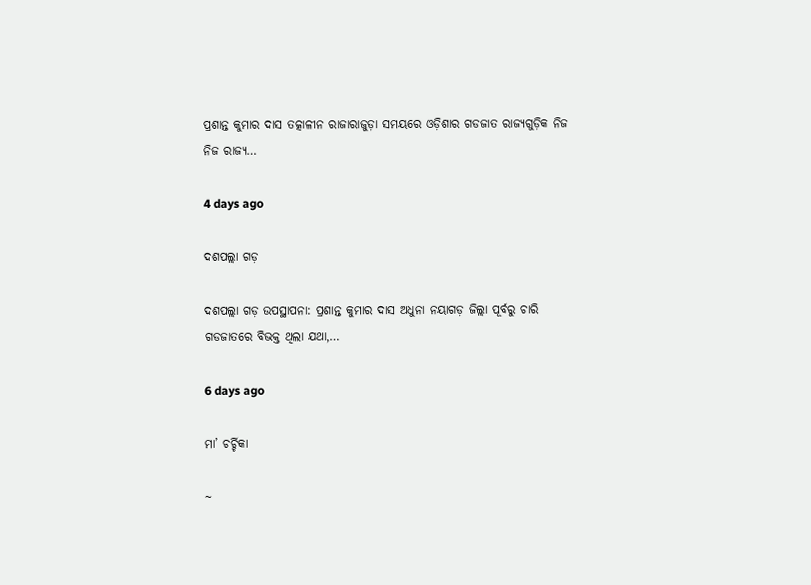ପ୍ରଶାନ୍ତ କୁମାର ଦାସ ତତ୍କାଳୀନ ରାଜାରାଜୁଡ଼ା ସମୟରେ ଓଡ଼ିଶାର ଗଡଜାତ ରାଜ୍ୟଗୁଡ଼ିକ ନିଜ ନିଜ ରାଜ୍ୟ…

4 days ago

ଦଶପଲ୍ଲା ଗଡ଼

ଦଶପଲ୍ଲା ଗଡ଼ ଉପସ୍ଥାପନା: ପ୍ରଶାନ୍ତ କୁମାର ଦାସ ଅଧୁନା ନୟାଗଡ଼ ଜିଲ୍ଲା ପୂର୍ବରୁ ଚାରି ଗଡଜାତରେ ବିଭକ୍ତ ଥିଲା ଯଥା,…

6 days ago

ମା’ ଚର୍ଚ୍ଚିକା

~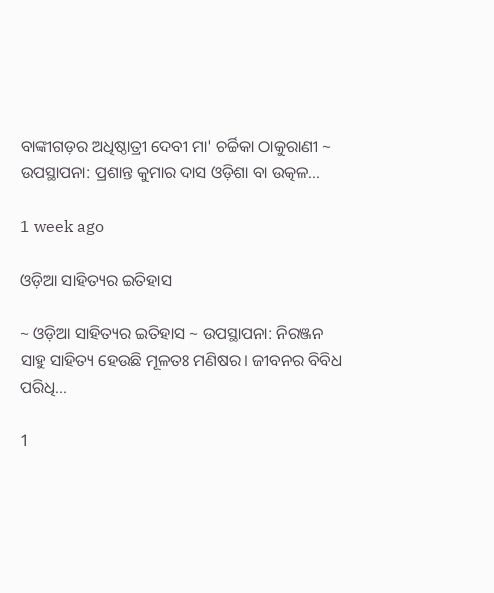ବାଙ୍କୀଗଡ଼ର ଅଧିଷ୍ଠାତ୍ରୀ ଦେବୀ ମା' ଚର୍ଚ୍ଚିକା ଠାକୁରାଣୀ ~ ଉପସ୍ଥାପନା: ପ୍ରଶାନ୍ତ କୁମାର ଦାସ ଓଡ଼ିଶା ବା ଉତ୍କଳ…

1 week ago

ଓଡ଼ିଆ ସାହିତ୍ୟର ଇତିହାସ

~ ଓଡ଼ିଆ ସାହିତ୍ୟର ଇତିହାସ ~ ଉପସ୍ଥାପନା: ନିରଞ୍ଜନ ସାହୁ ସାହିତ୍ୟ ହେଉଛି ମୂଳତଃ ମଣିଷର। ଜୀବନର ବିବିଧ ପରିଧି…

1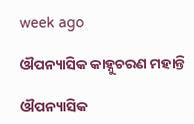week ago

ଔପନ୍ୟାସିକ କାହ୍ନୁଚରଣ ମହାନ୍ତି

ଔପନ୍ୟାସିକ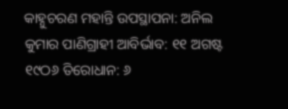କାହ୍ନୁଚରଣ ମହାନ୍ତି ଉପସ୍ଥାପନା: ଅନିଲ କୁମାର ପାଣିଗ୍ରାହୀ ଆବିର୍ଭାବ: ୧୧ ଅଗଷ୍ଟ ୧୯ଠ୬ ତିରୋଧାନ: ୬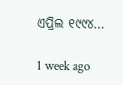ଏପ୍ରିଲ ୧୯୯୪…

1 week ago